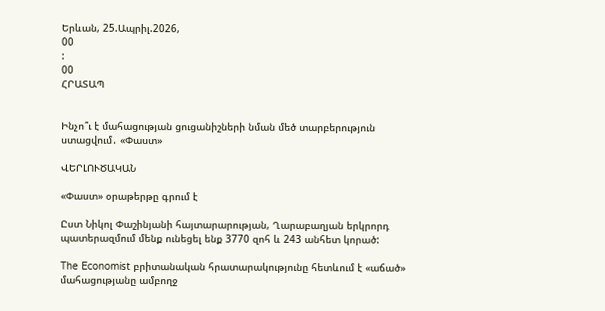Երևան, 25.Ապրիլ.2026,
00
:
00
ՀՐԱՏԱՊ


Ինչո՞ւ է մահացության ցուցանիշների նման մեծ տարբերություն ստացվում․ «Փաստ»

ՎԵՐԼՈՒԾԱԿԱՆ

«Փաստ» օրաթերթը գրում է

Ըստ Նիկոլ Փաշինյանի հայտարարության, Ղարաբաղյան երկրորդ պատերազմում մենք ունեցել ենք 3770 զոհ և 243 անհետ կորած:

The Economist բրիտանական հրատարակությունը հետևում է «աճած» մահացությանը ամբողջ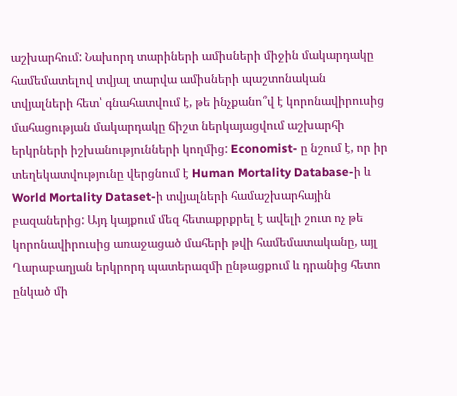աշխարհում: Նախորդ տարիների ամիսների միջին մակարդակը համեմատելով տվյալ տարվա ամիսների պաշտոնական տվյալների հետ՝ գնահատվում է, թե ինչքանո՞վ է կորոնավիրուսից մահացության մակարդակը ճիշտ ներկայացվում աշխարհի երկրների իշխանությունների կողմից: Economist- ը նշում է, որ իր տեղեկատվությունը վերցնում է Human Mortality Database-ի և World Mortality Dataset-ի տվյալների համաշխարհային բազաներից: Այդ կայքում մեզ հետաքրքրել է ավելի շուտ ոչ թե կորոնավիրուսից առաջացած մահերի թվի համեմատականը, այլ Ղարաբաղյան երկրորդ պատերազմի ընթացքում և դրանից հետո ընկած մի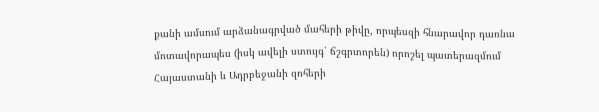քանի ամսում արձանագրված մահերի թիվը, որպեսզի հնարավոր դառնա մոտավորապես (իսկ ավելի ստույգ՝ ճշգրտորեն) որոշել պատերազմում Հայաստանի և Ադրբեջանի զոհերի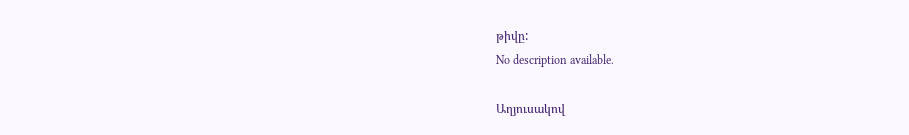թիվը:
No description available.

Աղյուսակով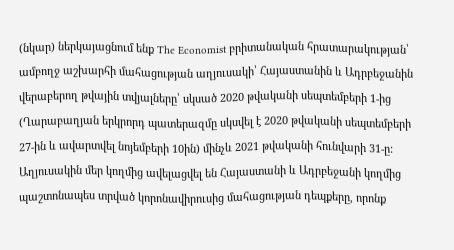(նկար) ներկայացնում ենք The Economist բրիտանական հրատարակության՝ ամբողջ աշխարհի մահացության աղյուսակի՝ Հայաստանին և Ադրբեջանին վերաբերող թվային տվյալները՝ սկսած 2020 թվականի սեպտեմբերի 1-ից (Ղարաբաղյան երկրորդ պատերազմը սկսվել է 2020 թվականի սեպտեմբերի 27-ին և ավարտվել նոյեմբերի 10ին) մինչև 2021 թվականի հունվարի 31-ը: Աղյուսակին մեր կողմից ավելացվել են Հայաստանի և Ադրբեջանի կողմից պաշտոնապես տրված կորոնավիրուսից մահացության դեպքերը, որոնք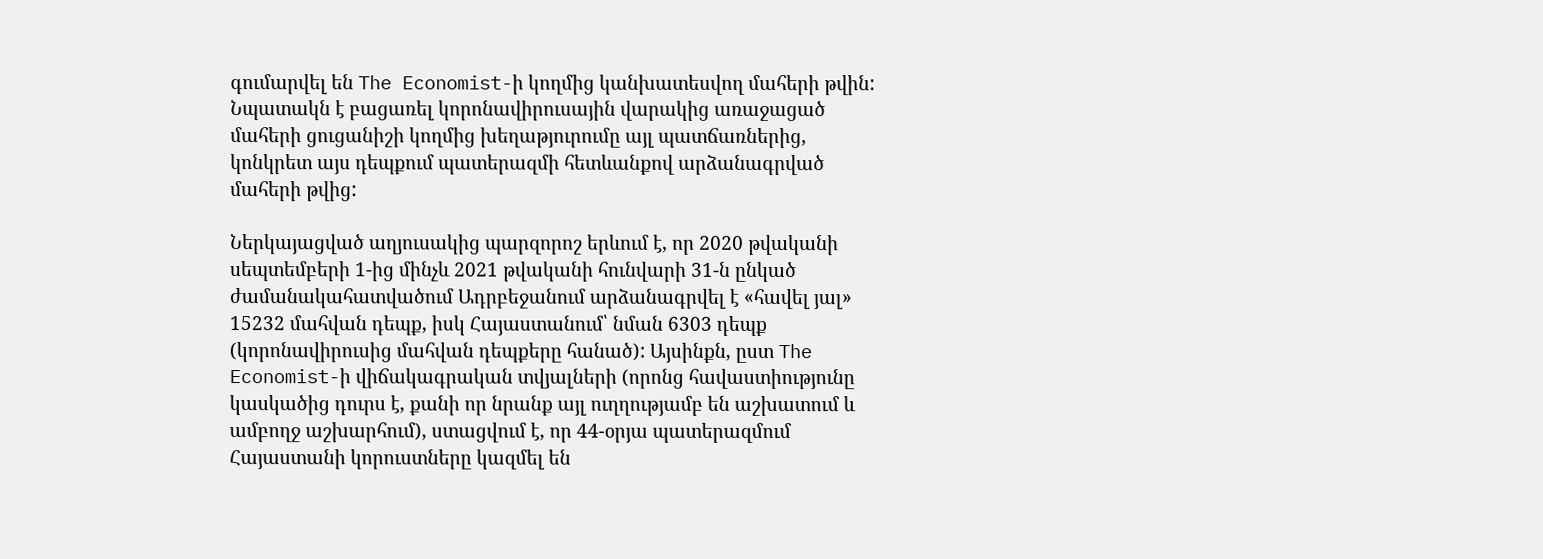գումարվել են The Economist-ի կողմից կանխատեսվող մահերի թվին: Նպատակն է բացառել կորոնավիրուսային վարակից առաջացած մահերի ցուցանիշի կողմից խեղաթյուրումը այլ պատճառներից, կոնկրետ այս դեպքում պատերազմի հետևանքով արձանագրված մահերի թվից:

Ներկայացված աղյուսակից պարզորոշ երևում է, որ 2020 թվականի սեպտեմբերի 1-ից մինչև 2021 թվականի հունվարի 31-ն ընկած ժամանակահատվածում Ադրբեջանում արձանագրվել է «հավել յալ» 15232 մահվան դեպք, իսկ Հայաստանում՝ նման 6303 դեպք (կորոնավիրուսից մահվան դեպքերը հանած): Այսինքն, ըստ The Economist-ի վիճակագրական տվյալների (որոնց հավաստիությունը կասկածից դուրս է, քանի որ նրանք այլ ուղղությամբ են աշխատում և ամբողջ աշխարհում), ստացվում է, որ 44-օրյա պատերազմում Հայաստանի կորուստները կազմել են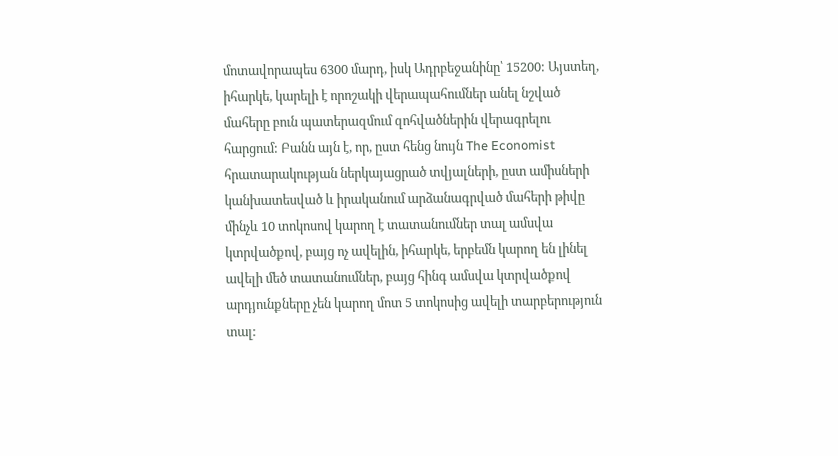մոտավորապես 6300 մարդ, իսկ Ադրբեջանինը՝ 15200: Այստեղ, իհարկե, կարելի է որոշակի վերապահումներ անել նշված մահերը բուն պատերազմում զոհվածներին վերագրելու հարցում: Բանն այն է, որ, ըստ հենց նույն The Economist հրատարակության ներկայացրած տվյալների, ըստ ամիսների կանխատեսված և իրականում արձանագրված մահերի թիվը մինչև 10 տոկոսով կարող է տատանումներ տալ ամսվա կտրվածքով, բայց ոչ ավելին, իհարկե, երբեմն կարող են լինել ավելի մեծ տատանումներ, բայց հինգ ամսվա կտրվածքով արդյունքները չեն կարող մոտ 5 տոկոսից ավելի տարբերություն տալ: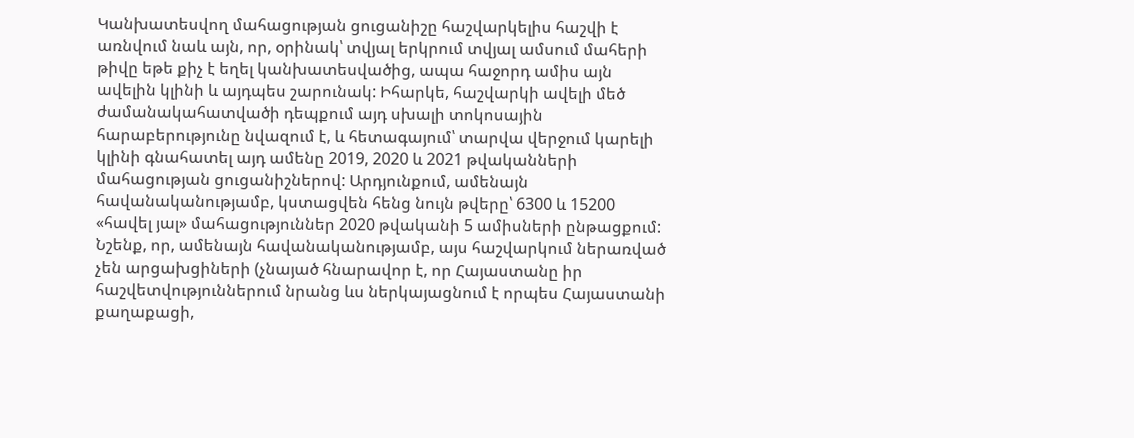Կանխատեսվող մահացության ցուցանիշը հաշվարկելիս հաշվի է առնվում նաև այն, որ, օրինակ՝ տվյալ երկրում տվյալ ամսում մահերի թիվը եթե քիչ է եղել կանխատեսվածից, ապա հաջորդ ամիս այն ավելին կլինի և այդպես շարունակ: Իհարկե, հաշվարկի ավելի մեծ ժամանակահատվածի դեպքում այդ սխալի տոկոսային հարաբերությունը նվազում է, և հետագայում՝ տարվա վերջում կարելի կլինի գնահատել այդ ամենը 2019, 2020 և 2021 թվականների մահացության ցուցանիշներով: Արդյունքում, ամենայն հավանականությամբ, կստացվեն հենց նույն թվերը՝ 6300 և 15200 «հավել յալ» մահացություններ 2020 թվականի 5 ամիսների ընթացքում: Նշենք, որ, ամենայն հավանականությամբ, այս հաշվարկում ներառված չեն արցախցիների (չնայած հնարավոր է, որ Հայաստանը իր հաշվետվություններում նրանց ևս ներկայացնում է որպես Հայաստանի քաղաքացի,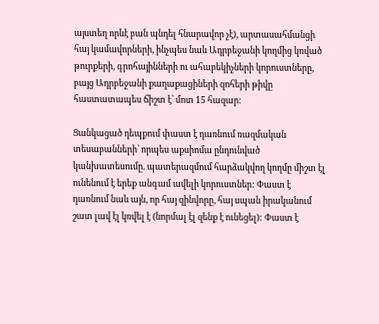այստեղ որևէ բան պնդել հնարավոր չէ), արտասահմանցի հայ կամավորների, ինչպես նաև Ադրբեջանի կողմից կռված թուրքերի, գրոհայինների ու ահաբեկիչների կորուստները, բայց Ադրբեջանի քաղաքացիների զոհերի թիվը հաստատապես ճիշտ է՝ մոտ 15 հազար:

Ցանկացած դեպքում փաստ է դառնում ռազմական տեսաբանների՝ որպես աքսիոմա ընդունված կանխատեսումը. պատերազմում հարձակվող կողմը միշտ էլ ունենում է երեք անգամ ավելի կորուստներ: Փաստ է դառնում նաև այն, որ հայ զինվորը, հայ սպան իրականում շատ լավ էլ կռվել է (նորմալ էլ զենք է ունեցել): Փաստ է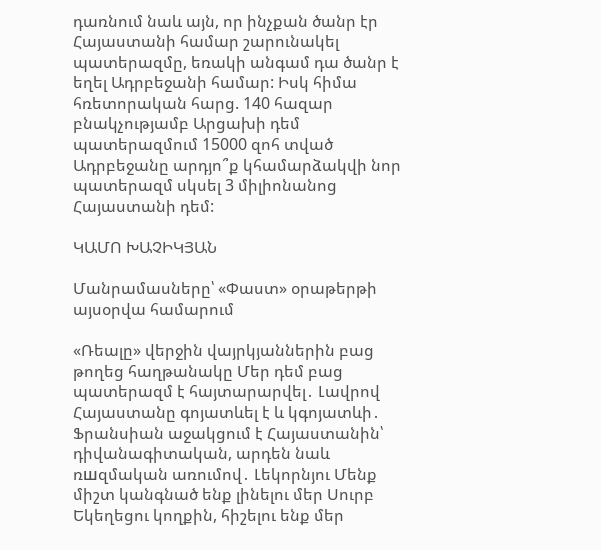դառնում նաև այն, որ ինչքան ծանր էր Հայաստանի համար շարունակել պատերազմը, եռակի անգամ դա ծանր է եղել Ադրբեջանի համար: Իսկ հիմա հռետորական հարց. 140 հազար բնակչությամբ Արցախի դեմ պատերազմում 15000 զոհ տված Ադրբեջանը արդյո՞ք կհամարձակվի նոր պատերազմ սկսել 3 միլիոնանոց Հայաստանի դեմ:

ԿԱՄՈ ԽԱՉԻԿՅԱՆ

Մանրամասները՝ «Փաստ» օրաթերթի այսօրվա համարում

«Ռեալը» վերջին վայրկյաններին բաց թողեց հաղթանակը Մեր դեմ բաց պատերազմ է հայտարարվել․ Լավրով Հայաստանը գոյատևել է և կգոյատևի․ Ֆրանսիան աջակցում է Հայաստանին՝ դիվանագիտական, արդեն նաև ռшզմական առումով․ Լեկորնյու Մենք միշտ կանգնած ենք լինելու մեր Սուրբ Եկեղեցու կողքին, հիշելու ենք մեր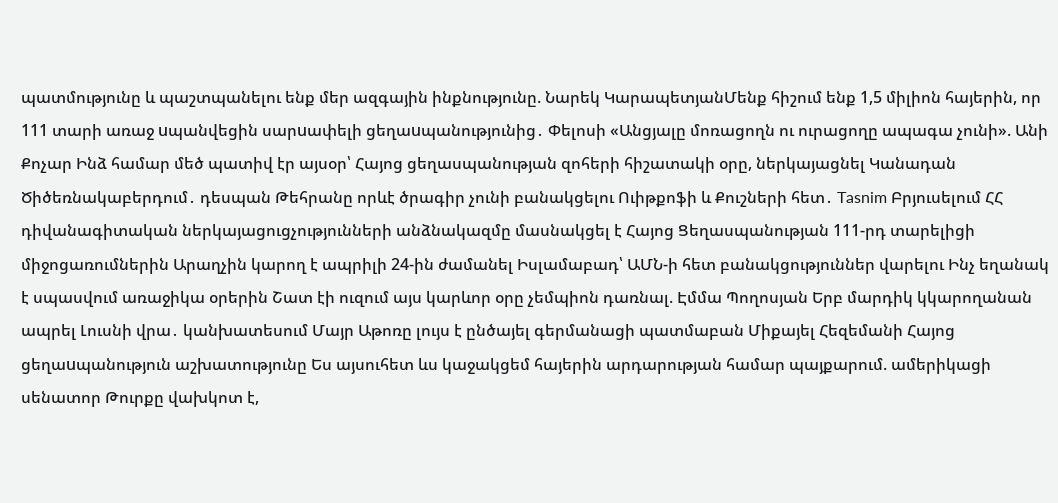պատմությունը և պաշտպանելու ենք մեր ազգային ինքնությունը. Նարեկ ԿարապետյանՄենք հիշում ենք 1,5 միլիոն հայերին, որ 111 տարի առաջ uպանվեցին սարuափելի ցեղաuպանությունից․ Փելոսի «Անցյալը մոռացողն ու ուրացողը ապագա չունի». Անի Քոչար Ինձ համար մեծ պատիվ էր այսօր՝ Հայոց ցեղասպանության զոհերի հիշատակի օրը, ներկայացնել Կանադան Ծիծեռնակաբերդում․ դեսպան Թեհրանը որևէ ծրագիր չունի բանակցելու Ուիթքոֆի և Քուշների հետ․ Tasnim Բրյուսելում ՀՀ դիվանագիտական ներկայացուցչությունների անձնակազմը մասնակցել է Հայոց Ցեղասպանության 111-րդ տարելիցի միջոցառումներին Արաղչին կարող է ապրիլի 24-ին ժամանել Իսլամաբադ՝ ԱՄՆ-ի հետ բանակցություններ վարելու Ինչ եղանակ է սպասվում առաջիկա օրերին Շատ էի ուզում այս կարևոր օրը չեմպիոն դառնալ. Էմմա Պողոսյան Երբ մարդիկ կկարողանան ապրել Լուսնի վրա․ կանխատեսում Մայր Աթոռը լույս է ընծայել գերմանացի պատմաբան Միքայել Հեզեմանի Հայոց ցեղաuպանություն աշխատությունը Ես այսուհետ ևս կաջակցեմ հայերին արդարության համար պայքարում. ամերիկացի սենատոր Թուրքը վախկոտ է,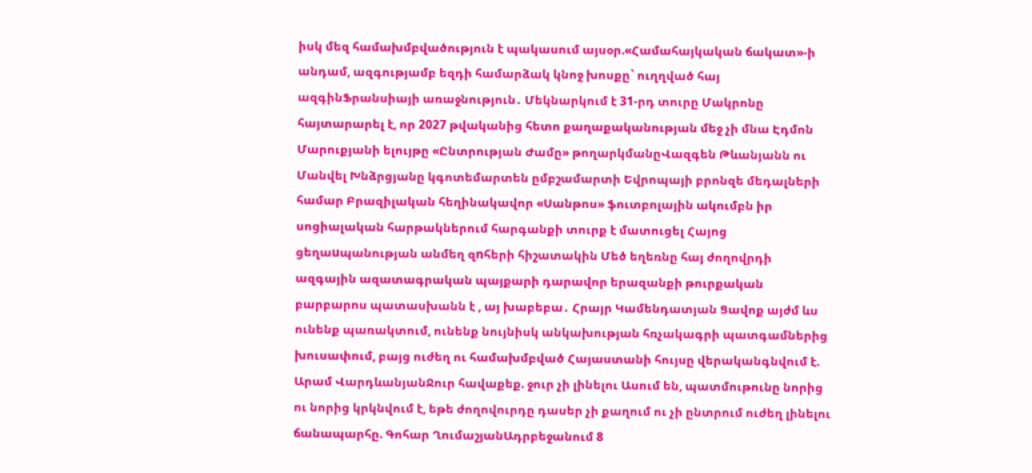իսկ մեզ համախմբվածություն է պակասում այսօր.«Համահայկական ճակատ»-ի անդամ, ազգությամբ եզդի համարձակ կնոջ խոսքը` ուղղված հայ ազգինՖրանսիայի առաջնություն․ Մեկնարկում է 31-րդ տուրը Մակրոնը հայտարարել է, որ 2027 թվականից հետո քաղաքականության մեջ չի մնա Էդմոն Մարուքյանի ելույթը «Ընտրության Ժամը» թողարկմանըՎազգեն Թևանյանն ու Մանվել Խնձրցյանը կգոտեմարտեն ըմբշամարտի Եվրոպայի բրոնզե մեդալների համար Բրազիլական հեղինակավոր «Սանթոս» ֆուտբոլային ակումբն իր սոցիալական հարթակներում հարգանքի տուրք է մատուցել Հայոց ցեղաuպանության անմեղ զnհերի հիշատակին Մեծ եղեռնը հայ ժողովրդի ազգային ազատագրական պայքարի դարավոր երազանքի թուրքական բարբարոս պատասխանն է , այ խաբեբա․ Հրայր Կամենդատյան Ցավոք այժմ ևս ունենք պառակտում, ունենք նույնիսկ անկախության հռչակագրի պատգամներից խուսափում, բայց ուժեղ ու համախմբված Հայաստանի հույսը վերականգնվում է. Արամ ՎարդևանյանՋուր հավաքեք. ջուր չի լինելու Ասում են, պատմութունը նորից ու նորից կրկնվում է, եթե ժողովուրդը դասեր չի քաղում ու չի ընտրում ուժեղ լինելու ճանապարհը. Գոհար ՂումաշյանԱդրբեջանում 8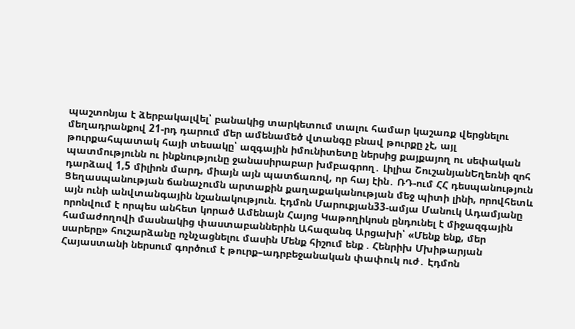պաշտոնյա է ձերբակալվել՝ բանակից տարկետում տալու համար կաշառք վերցնելու մեղադրանքով 21-րդ դարում մեր ամենամեծ վտանգը բնավ թուրքը չէ, այլ թուրքահպատակ հայի տեսակը՝ ազգային իմունիտետը ներսից քայքայող ու սեփական պատմությունն ու ինքնությունը ջանասիրաբար խմբագրող․ Լիլիա ՇուշանյանԵղեռնի զոհ դարձավ 1,5 միլիոն մարդ, միայն այն պատճառով, որ հայ էին․ ՌԴ-ում ՀՀ դեսպանություն Ցեղասպանության ճանաչումն արտաքին քաղաքականության մեջ պիտի լինի, որովհետև այն ունի անվտանգային նշանակություն. Էդմոն Մարուքյան33-ամյա Մանուկ Ադամյանը որոնվում է որպես անհետ կորած Ամենայն Հայոց Կաթողիկոսն ընդունել է միջազգային համաժողովի մասնակից փաստաբաններին Ահազանգ Արցախի՝ «Մենք ենք, մեր սարերը» հուշարձանը ոչնչացնելու մասին Մենք հիշում ենք . Հենրիխ Մխիթարյան Հայաստանի ներսում գործում է թուրք–ադրբեջանական փափուկ ուժ․ Էդմոն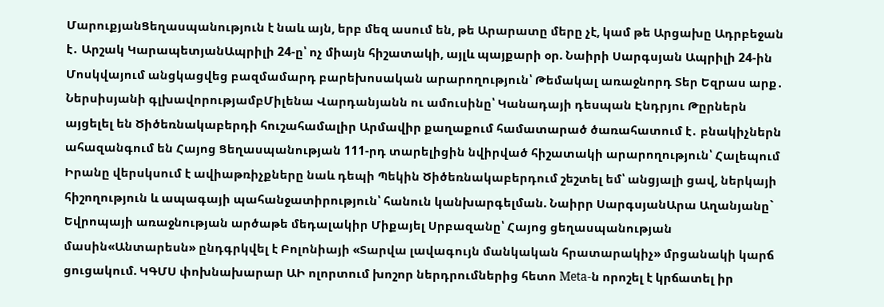ՄարուքյանՑեղասպանություն է նաև այն, երբ մեզ ասում են, թե Արարատը մերը չէ, կամ թե Արցախը Ադրբեջան է․ Արշակ ԿարապետյանԱպրիլի 24-ը՝ ոչ միայն հիշատակի, այլև պայքարի օր. Նաիրի Սարգսյան Ապրիլի 24-ին Մոսկվայում անցկացվեց բազմամարդ բարեխոսական արարողություն՝ Թեմակալ առաջնորդ Տեր Եզրաս արք․ Ներսիսյանի գլխավորությամբՄիլենա Վարդանյանն ու ամուսինը՝ Կանադայի դեսպան Էնդրյու Թըրներն այցելել են Ծիծեռնակաբերդի հուշահամալիր Արմավիր քաղաքում համատարած ծառահատում է․ բնակիչներն ահազանգում են Հայոց Ցեղասպանության 111-րդ տարելիցին նվիրված հիշատակի արարողություն՝ Հալեպում Իրանը վերսկսում է ավիաթռիչքները նաև դեպի Պեկին Ծիծեռնակաբերդում շեշտել եմ՝ անցյալի ցավ, ներկայի հիշողություն և ապագայի պահանջատիրություն՝ հանուն կանխարգելման. Նաիրր ՍարգսյանԱրա Աղանյանը` Եվրոպայի առաջնության արծաթե մեդալակիր Միքայել Սրբազանը՝ Հայոց ցեղասպանության մասին«Անտարեսն» ընդգրկվել է Բոլոնիայի «Տարվա լավագույն մանկական հրատարակիչ» մրցանակի կարճ ցուցակում. ԿԳՄՍ փոխնախարար ԱԻ ոլորտում խոշոր ներդրումներից հետո Meta-ն որոշել է կրճատել իր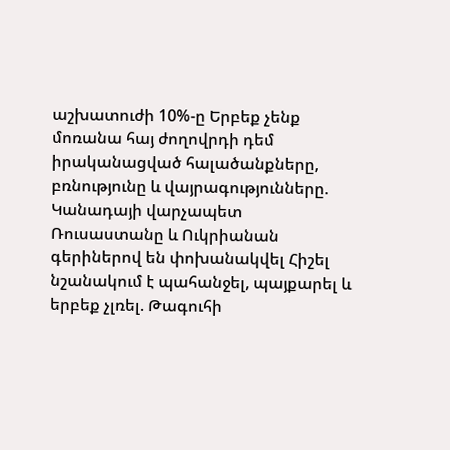աշխատուժի 10%-ը Երբեք չենք մոռանա հայ ժողովրդի դեմ իրականացված հալածանքները, բռնությունը և վայրագությունները. Կանադայի վարչապետ Ռուսաստանը և Ուկրիանան գերիներով են փոխանակվել Հիշել նշանակում է պահանջել, պայքարել և երբեք չլռել. Թագուհի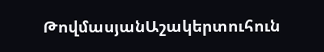ԹովմասյանԱշակերտուհուն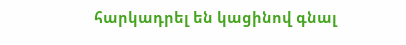հարկադրել են կացինով գնալ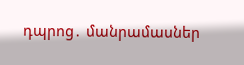դպրոց․ մանրամասներ